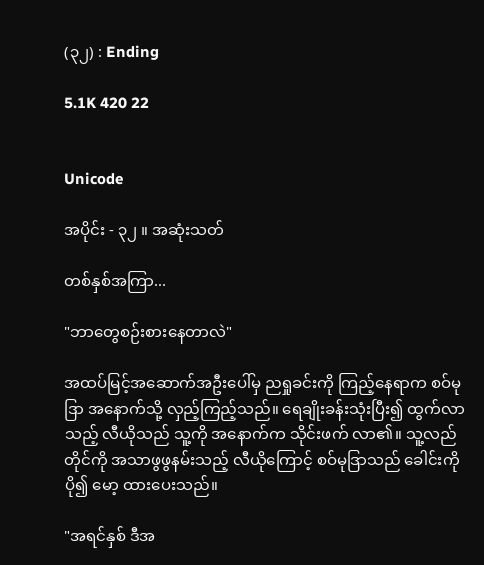(၃၂) : Ending

5.1K 420 22


Unicode

အပိုင်း - ၃၂ ။ အဆုံးသတ်

တစ်နှစ်အကြာ...

"ဘာတွေစဉ်းစားနေတာလဲ"

အထပ်မြင့်အဆောက်အဦးပေါ်မှ ညရှုခင်းကို ကြည့်နေရာက စဝ်မုဒြာ အနောက်သို့ လှည့်ကြည့်သည်။ ရေချိုးခန်းသုံးပြီး၍ ထွက်လာသည့် လီယိုသည် သူ့ကို အနောက်က သိုင်းဖက် လာ၏။ သူ့လည်တိုင်ကို အသာဖွဖွနမ်းသည့် လီယိုကြောင့် စဝ်မုဒြာသည် ခေါင်းကို ပို၍ မော့ ထားပေးသည်။

"အရင်နှစ် ဒီအ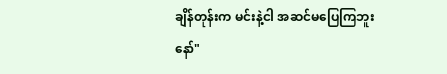ချိန်တုန်းက မင်းနဲ့ငါ အဆင်မပြေကြဘူးနော်"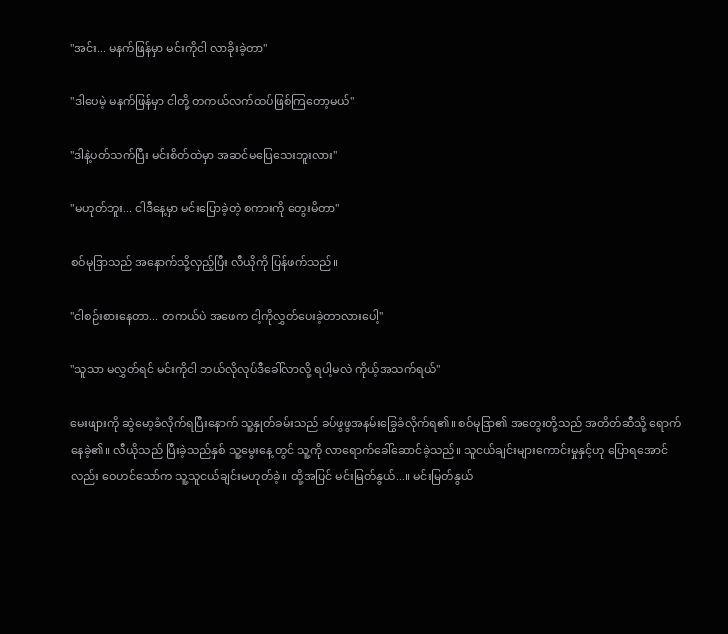"အင်း... မနက်ဖြန်မှာ မင်းကိုငါ လာခိုးခဲ့တာ"

"ဒါပေမဲ့ မနက်ဖြန်မှာ ငါတို့ တကယ်လက်ထပ်ဖြစ်ကြတော့မယ်"

"ဒါနဲ့ပတ်သက်ပြီး မင်းစိတ်ထဲမှာ အဆင်မပြေသေးဘူးလား"

"မဟုတ်ဘူး... ငါဒီနေ့မှာ မင်းပြောခဲ့တဲ့ စကားကို တွေးမိတာ"

စဝ်မုဒြာသည် အနောက်သို့လှည့်ပြီး လီယိုကို ပြန်ဖက်သည်။

"ငါစဉ်းစားနေတာ... တကယ်ပဲ အဖေက ငါ့ကိုလွှတ်ပေးခဲ့တာလားပေါ့"

"သူသာ မလွှတ်ရင် မင်းကိုငါ ဘယ်လိုလုပ်ဒီခေါ်လာလို့ ရပါ့မလဲ ကိုယ့်အသက်ရယ်"

မေးဖျားကို ဆွဲမော့ခံလိုက်ရပြီးနောက် သူ့နှုတ်ခမ်းသည် ခပ်ဖွဖွအနမ်းခြွေခံလိုက်ရ၏။ စဝ်မုဒြာ၏ အတွေးတို့သည် အတိတ်ဆီသို့ ရောက်နေခဲ့၏။ လီယိုသည် ပြီးခဲ့သည်နှစ် သူ့မွေးနေ့ တွင် သူ့ကို လာရောက်ခေါ်ဆောင်ခဲ့သည်။ သူငယ်ချင်းများကောင်းမှုနှင့်ဟု ပြောရအောင်လည်း ဝေဟင်သော်က သူ့သူငယ်ချင်းမဟုတ်ခဲ့။ ထို့အပြင် မင်းမြတ်နွယ်...။ မင်းမြတ်နွယ်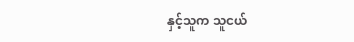နှင့်သူက သူငယ်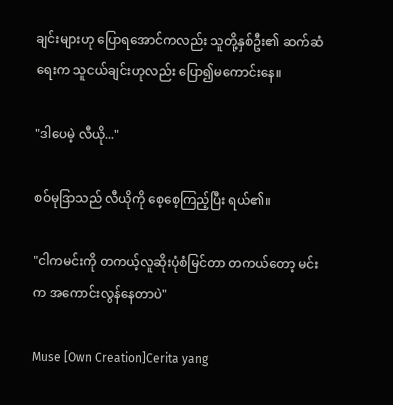ချင်းများဟု ပြောရအောင်ကလည်း သူတို့နှစ်ဦး၏ ဆက်ဆံရေးက သူငယ်ချင်းဟုလည်း ပြော၍မကောင်းနေ။

"ဒါပေမဲ့ လီယို..."

စဝ်မုဒြာသည် လီယိုကို စေ့စေ့ကြည့်ပြီး ရယ်၏။

"ငါကမင်းကို တကယ့်လူဆိုးပုံစံမြင်တာ တကယ်တော့ မင်းက အကောင်းလွန်နေတာပဲ"

Muse [Own Creation]Cerita yang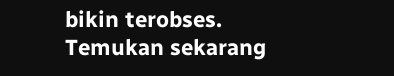bikin terobses. Temukan sekarang